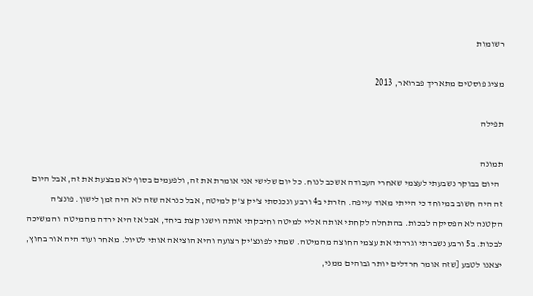רשומות

מציג פוסטים מתאריך פברואר, 2013

תפילה

תמונה
  היום בבוקר נשבעתי לעצמי שאחרי העבודה אשכב לנוח. כל יום שלישי אני אומרת את זה, ולפעמים בסוף לא מבצעת את זה, אבל היום זה היה חשוב במיוחד כי הייתי מאוד עייפה. חזרתי ב4 ורבע ונכנסתי צ'יק צ'ק למיטה, אבל כנראה שזה לא היה זמן לישון. פונצ'ה הקטנה לא הפסיקה לבכות. בהתחלה לקחתי אותה אליי למיטה וחיבקתי אותה וישנו קצת ביחד, אבל אז היא ירדה מהמיטה  והמשיכה לבכות. ב5 ורבע נשברתי וגררתי את עצמי החוצה מהמיטה. שמתי לפונצ'יק רצועה והיא הוציאה אותי לטיול. מאחר ועוד היה אור בחוץ, יצאנו לטבע [שזה אומר חרדלים יותר גבוהים ממני,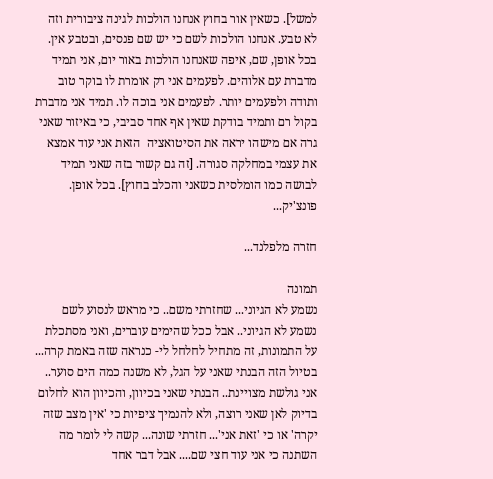למשל]. כשאין אור בחוץ אנחנו הולכות לגינה ציבורית וזה לא טבע. אנחנו הולכות לשם כי יש שם פנסים, ובטבע אין. בכל אופן, שם, איפה שאנחנו הולכות באור יום, אני תמיד מדברת עם אלוהים. לפעמים אני רק אומרת לו בוקר טוב ותודה ולפעמים יותר. לפעמים אני בוכה לו. תמיד אני מדברת בקול רם ותמיד בודקת שאין אף אחד סביבי, כי באיזור שאני גרה אם מישהו יראה את הסיטואציה  הזאת אני עוד אמצא את עצמי במחלקה סגורה. [זה גם קשור בזה שאני תמיד לבושה כמו הומלסית כשאני והכלב בחוץ]. בכל אופן. פונצ'יק...

חזרה מלפלנד...

תמונה
נשמע לא הגיוני... שחזרתי משם.. כי מראש לנסוע לשם נשמע לא הגיוני.. אבל ככל שהימים עוברים, ואני מסתכלת על התמונות, זה מתחיל לחלחל לי- כנראה שזה באמת קרה... בטיול הזה הבנתי שאני על הגל, לא משנה כמה הים סוער.. אני גולשת מצויינת.. הבנתי שאני בכיוון, והכיוון הוא לחלום בדיוק לאן שאני רוצה, ולא להנמיך ציפיות כי 'אין מצב שזה יקרה' או כי 'זאת אני'... חזרתי שונה... קשה לי לומר מה השתנה כי אני עוד חצי שם.... אבל דבר אחד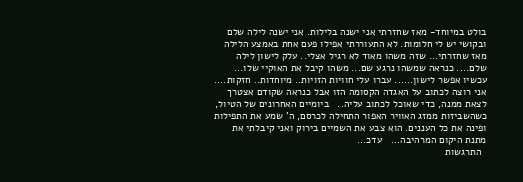בולט במיוחד- מאז שחזרתי אני ישנה בלילות. אני ישנה לילה שלם ובקושי יש לי חלומות. לא התעוררתי אפילו פעם אחת באמצע הלילה מאז שחזרתי... שזה משהו מאוד לא רגיל אצלי.. עלק לישון לילה שלם.... כנראה שמשהו נרגע שם... משהו קיבל את האוקיי שלו... עכשיו אפשר לישון...... עברו עלי חוויות הזויות.. מיוחדות.. חזקות.... אני רוצה לכתוב על האגדה הקסומה הזו אבל כנראה שקודם אצטרך לצאת ממנה, כדי שאוכל לכתוב עליה..   ביומיים האחרונים של הטיול, כשהשביזות ממזג האוויר האפור התחילה לכרסם, ה' שמע את התפילות ופינה את כל העננים. הוא צבע את השמיים בירוק ואני קיבלתי את מתנת היקום המרהיבה...   עדכ...
  התרגשות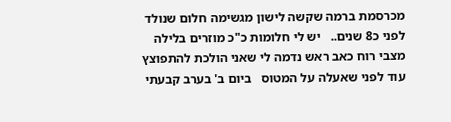מכרסמת ברמה שקשה לישון מגשימה חלום שנולד לפני כ8 שנים..   יש לי חלומות כ"כ מוזרים בלילה מצבי רוח כאב ראש נדמה לי שאני הולכת להתפוצץ עוד לפני שאעלה על המטוס   ביום ב' בערב קבעתי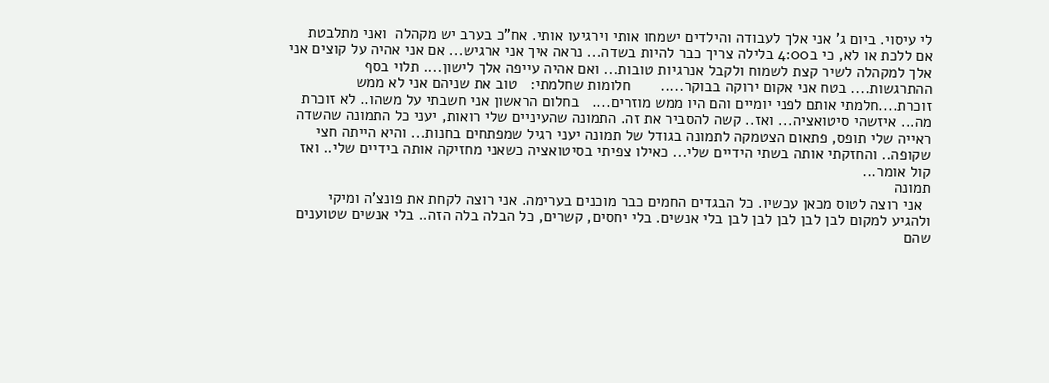לי עיסוי. ביום ג' אני אלך לעבודה והילדים ישמחו אותי וירגיעו אותי. אח"כ בערב יש מקהלה  ואני מתלבטת אם ללכת או לא, כי ב4:00 בלילה צריך כבר להיות בשדה... נראה איך אני ארגיש... אם אני אהיה על קוצים אני אלך למקהלה לשיר קצת לשמוח ולקבל אנרגיות טובות... ואם אהיה עייפה אלך לישון.... תלוי בסף ההתרגשות.... בטח אני אקום ירוקה בבוקר.....       חלומות שחלמתי:   טוב את שניהם אני לא ממש זוכרת....חלמתי אותם לפני יומיים והם היו ממש מוזרים....   בחלום הראשון אני חשבתי על משהו.. לא זוכרת מה... איזשהי סיטואציה... ואז.. קשה להסביר את זה. התמונה שהעיניים שלי רואות, יעני כל התמונה שהשדה ראייה שלי תופס, פתאום הצטמקה לתמונה בגודל של תמונה יעני רגיל שמפתחים בחנות... והיא הייתה חצי שקופה.. והחזקתי אותה בשתי הידיים שלי... כאילו צפיתי בסיטואציה כשאני מחזיקה אותה בידיים שלי.. ואז קול אומר...
תמונה
  אני רוצה לטוס מכאן עכשיו. כל הבגדים החמים כבר מוכנים בערימה. אני רוצה לקחת את פונצ'ה ומיקי ולהגיע למקום לבן לבן לבן לבן לבן בלי אנשים. בלי יחסים, קשרים, כל הבלה בלה הזה.. בלי אנשים שטוענים שהם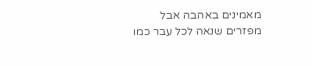מאמינים באהבה אבל מפזרים שנאה לכל עבר כמו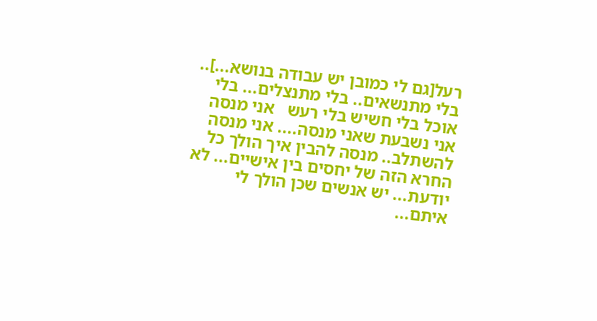רעל[גם לי כמובן יש עבודה בנושא...].. בלי מתנשאים.. בלי מתנצלים... בלי אוכל בלי חשיש בלי רעש   אני מנסה אני נשבעת שאני מנסה.... אני מנסה להשתלב.. מנסה להבין איך הולך כל החרא הזה של יחסים בין אישיים... לא יודעת... יש אנשים שכן הולך לי איתם...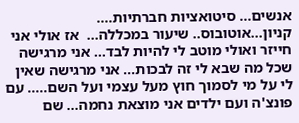אנשים... סיטואציות חברתיות.... קניון...אוטובוס.. שיעור במכללה...  אז אולי אני חייזר ואולי מוטב לי להיות לבד... אני מרגישה שכל מה שבא לי זה לבכות... אני מרגישה שאין לי על מי לסמוך חוץ מעל עצמי ועל השם..... עם פונצ'ה ועם ילדים אני מוצאת נחמה... שם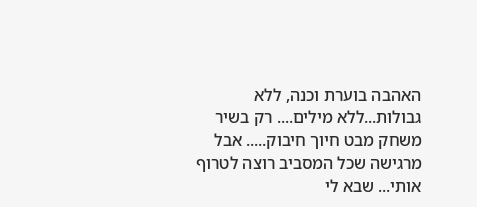האהבה בוערת וכנה, ללא גבולות...ללא מילים.... רק בשיר משחק מבט חיוך חיבוק..... אבל מרגישה שכל המסביב רוצה לטרוף אותי... שבא לי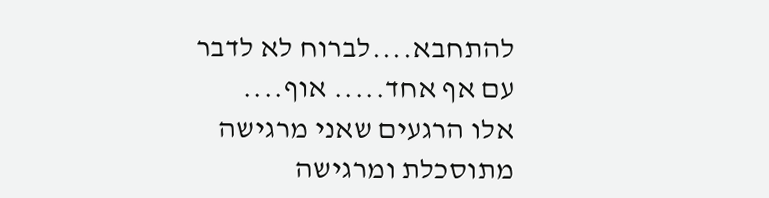להתחבא....לברוח לא לדבר עם אף אחד..... אוף....   אלו הרגעים שאני מרגישה מתוסכלת ומרגישה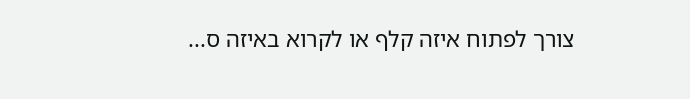צורך לפתוח איזה קלף או לקרוא באיזה ס...